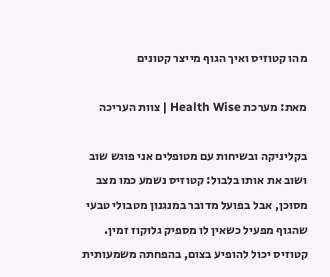מהו קטוזיס ואיך הגוף מייצר קטונים

מאת: מערכת Health Wise | צוות העריכה

בקליניקה ובשיחות עם מטופלים אני פוגש שוב ושוב את אותו בלבול: קטוזיס נשמע כמו מצב מסוכן, אבל בפועל מדובר במנגנון מטבולי טבעי שהגוף מפעיל כשאין לו מספיק גלוקוז זמין. קטוזיס יכול להופיע בצום, בהפחתה משמעותית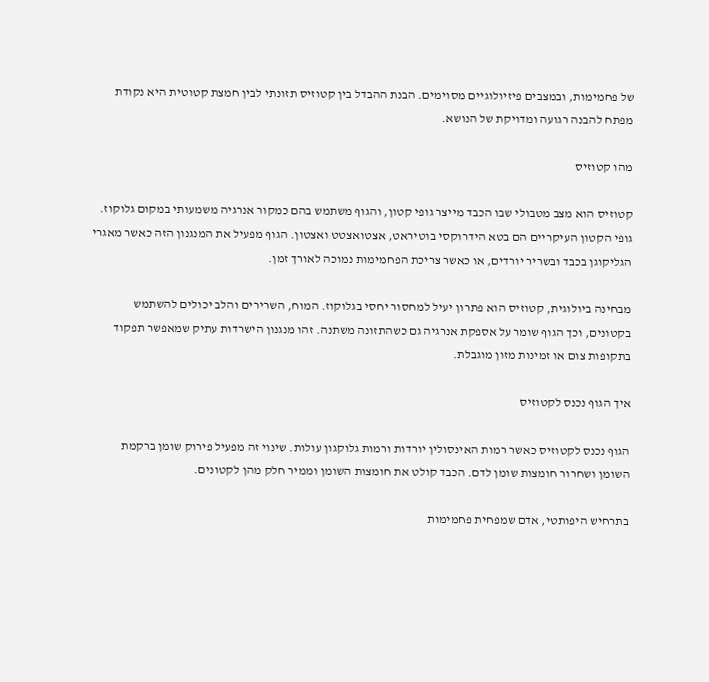של פחמימות, ובמצבים פיזיולוגיים מסוימים. הבנת ההבדל בין קטוזיס תזונתי לבין חמצת קטוטית היא נקודת מפתח להבנה רגועה ומדויקת של הנושא.

מהו קטוזיס

קטוזיס הוא מצב מטבולי שבו הכבד מייצר גופי קטון, והגוף משתמש בהם כמקור אנרגיה משמעותי במקום גלוקוז. גופי הקטון העיקריים הם בטא הידרוקסי בוטיראט, אצטואצטט ואצטון. הגוף מפעיל את המנגנון הזה כאשר מאגרי הגליקוגן בכבד ובשריר יורדים, או כאשר צריכת הפחמימות נמוכה לאורך זמן.

מבחינה ביולוגית, קטוזיס הוא פתרון יעיל למחסור יחסי בגלוקוז. המוח, השרירים והלב יכולים להשתמש בקטונים, וכך הגוף שומר על אספקת אנרגיה גם כשהתזונה משתנה. זהו מנגנון הישרדות עתיק שמאפשר תפקוד בתקופות צום או זמינות מזון מוגבלת.

איך הגוף נכנס לקטוזיס

הגוף נכנס לקטוזיס כאשר רמות האינסולין יורדות ורמות גלוקגון עולות. שינוי זה מפעיל פירוק שומן ברקמת השומן ושחרור חומצות שומן לדם. הכבד קולט את חומצות השומן וממיר חלק מהן לקטונים.

בתרחיש היפותטי, אדם שמפחית פחמימות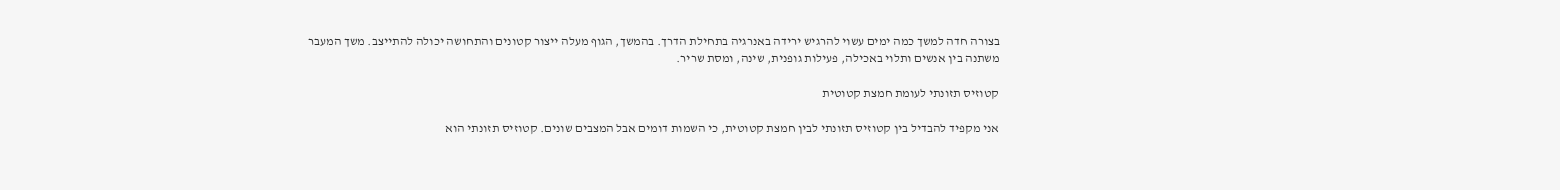בצורה חדה למשך כמה ימים עשוי להרגיש ירידה באנרגיה בתחילת הדרך. בהמשך, הגוף מעלה ייצור קטונים והתחושה יכולה להתייצב. משך המעבר משתנה בין אנשים ותלוי באכילה, פעילות גופנית, שינה, ומסת שריר.

קטוזיס תזונתי לעומת חמצת קטוטית

אני מקפיד להבדיל בין קטוזיס תזונתי לבין חמצת קטוטית, כי השמות דומים אבל המצבים שונים. קטוזיס תזונתי הוא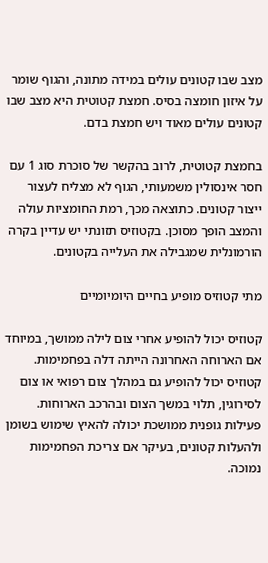מצב שבו קטונים עולים במידה מתונה, והגוף שומר על איזון חומצה בסיס. חמצת קטוטית היא מצב שבו קטונים עולים מאוד ויש חמצת בדם.

בחמצת קטוטית, לרוב בהקשר של סוכרת סוג 1 עם חסר אינסולין משמעותי, הגוף לא מצליח לעצור ייצור קטונים. כתוצאה מכך, רמת החומציות עולה והמצב הופך מסוכן. בקטוזיס תזונתי יש עדיין בקרה הורמונלית שמגבילה את העלייה בקטונים.

מתי קטוזיס מופיע בחיים היומיומיים

קטוזיס יכול להופיע אחרי צום לילה ממושך, במיוחד אם הארוחה האחרונה הייתה דלה בפחמימות. קטוזיס יכול להופיע גם במהלך צום רפואי או צום לסירוגין, תלוי במשך הצום ובהרכב הארוחות. פעילות גופנית ממושכת יכולה להאיץ שימוש בשומן ולהעלות קטונים, בעיקר אם צריכת הפחמימות נמוכה.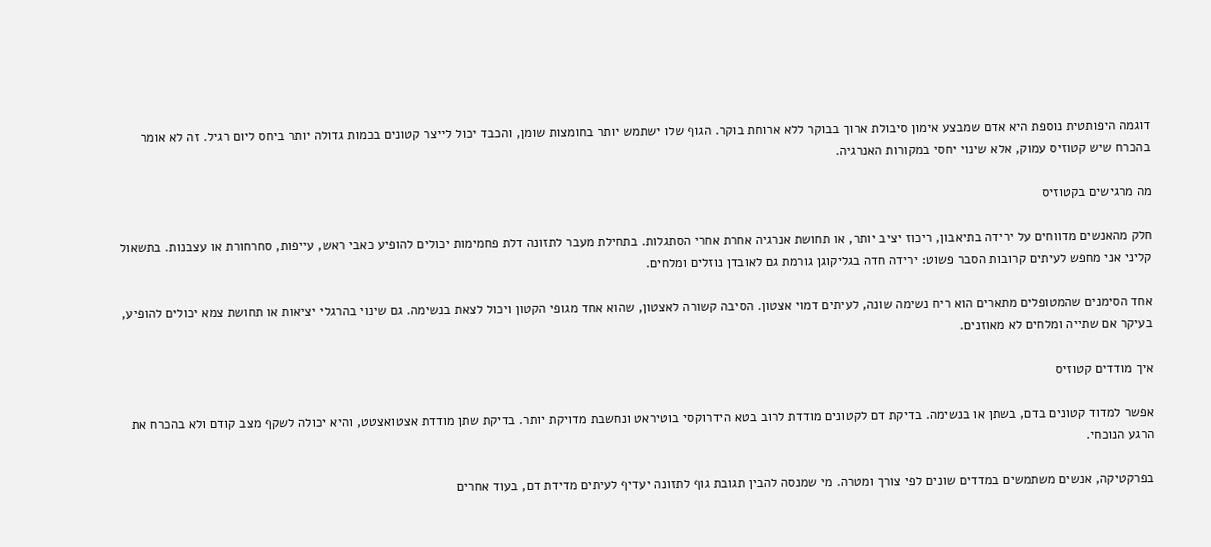דוגמה היפותטית נוספת היא אדם שמבצע אימון סיבולת ארוך בבוקר ללא ארוחת בוקר. הגוף שלו ישתמש יותר בחומצות שומן, והכבד יכול לייצר קטונים בכמות גדולה יותר ביחס ליום רגיל. זה לא אומר בהכרח שיש קטוזיס עמוק, אלא שינוי יחסי במקורות האנרגיה.

מה מרגישים בקטוזיס

חלק מהאנשים מדווחים על ירידה בתיאבון, ריכוז יציב יותר, או תחושת אנרגיה אחרת אחרי הסתגלות. בתחילת מעבר לתזונה דלת פחמימות יכולים להופיע כאבי ראש, עייפות, סחרחורת או עצבנות. בתשאול קליני אני מחפש לעיתים קרובות הסבר פשוט: ירידה חדה בגליקוגן גורמת גם לאובדן נוזלים ומלחים.

אחד הסימנים שהמטופלים מתארים הוא ריח נשימה שונה, לעיתים דמוי אצטון. הסיבה קשורה לאצטון, שהוא אחד מגופי הקטון ויכול לצאת בנשימה. גם שינוי בהרגלי יציאות או תחושת צמא יכולים להופיע, בעיקר אם שתייה ומלחים לא מאוזנים.

איך מודדים קטוזיס

אפשר למדוד קטונים בדם, בשתן או בנשימה. בדיקת דם לקטונים מודדת לרוב בטא הידרוקסי בוטיראט ונחשבת מדויקת יותר. בדיקת שתן מודדת אצטואצטט, והיא יכולה לשקף מצב קודם ולא בהכרח את הרגע הנוכחי.

בפרקטיקה, אנשים משתמשים במדדים שונים לפי צורך ומטרה. מי שמנסה להבין תגובת גוף לתזונה יעדיף לעיתים מדידת דם, בעוד אחרים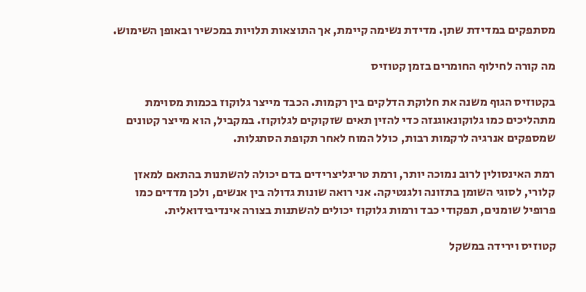מסתפקים במדידת שתן. מדידת נשימה קיימת, אך התוצאות תלויות במכשיר ובאופן השימוש.

מה קורה לחילוף החומרים בזמן קטוזיס

בקטוזיס הגוף משנה את חלוקת הדלקים בין רקמות. הכבד מייצר גלוקוז בכמות מסוימת מתהליכים כמו גלוקונאוגנזה כדי להזין תאים שזקוקים לגלוקוז. במקביל, הוא מייצר קטונים שמספקים אנרגיה לרקמות רבות, כולל המוח לאחר תקופת הסתגלות.

רמת האינסולין לרוב נמוכה יותר, ורמת טריגליצרידים בדם יכולה להשתנות בהתאם למאזן קלורי, לסוגי השומן בתזונה ולגנטיקה. אני רואה שונות גדולה בין אנשים, ולכן מדדים כמו פרופיל שומנים, תפקודי כבד ורמות גלוקוז יכולים להשתנות בצורה אינדיבידואלית.

קטוזיס וירידה במשקל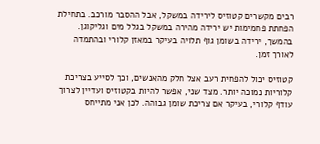רבים מקשרים קטוזיס לירידה במשקל, אבל ההסבר מורכב. בתחילת הפחתת פחמימות יש ירידה מהירה במשקל בגלל מים וגליקוגן. בהמשך, ירידה בשומן גוף תלויה בעיקר במאזן קלורי ובהתמדה לאורך זמן.

קטוזיס יכול להפחית רעב אצל חלק מהאנשים, וכך לסייע בצריכת קלוריות נמוכה יותר. מצד שני, אפשר להיות בקטוזיס ועדיין לצרוך עודף קלורי, בעיקר אם צריכת שומן גבוהה. לכן אני מתייחס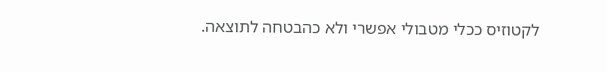לקטוזיס ככלי מטבולי אפשרי ולא כהבטחה לתוצאה.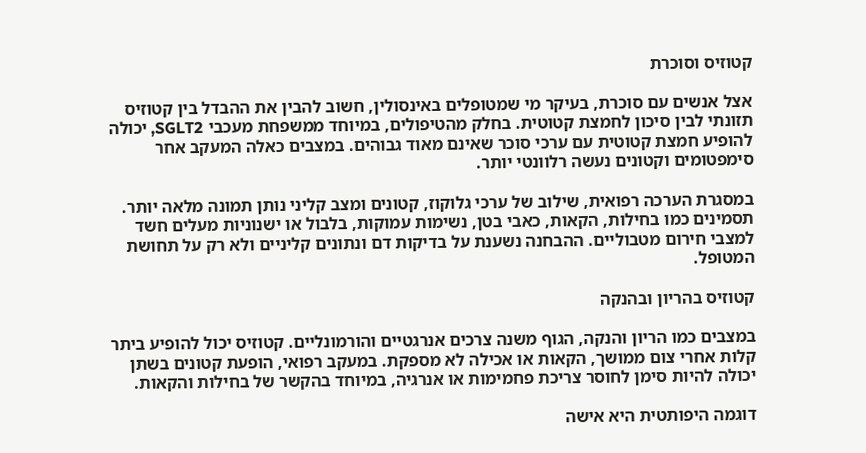קטוזיס וסוכרת

אצל אנשים עם סוכרת, בעיקר מי שמטופלים באינסולין, חשוב להבין את ההבדל בין קטוזיס תזונתי לבין סיכון לחמצת קטוטית. בחלק מהטיפולים, במיוחד ממשפחת מעכבי SGLT2, יכולה להופיע חמצת קטוטית עם ערכי סוכר שאינם מאוד גבוהים. במצבים כאלה המעקב אחר סימפטומים וקטונים נעשה רלוונטי יותר.

במסגרת הערכה רפואית, שילוב של ערכי גלוקוז, קטונים ומצב קליני נותן תמונה מלאה יותר. תסמינים כמו בחילות, הקאות, כאבי בטן, נשימות עמוקות, בלבול או ישנוניות מעלים חשד למצבי חירום מטבוליים. ההבחנה נשענת על בדיקות דם ונתונים קליניים ולא רק על תחושת המטופל.

קטוזיס בהריון ובהנקה

במצבים כמו הריון והנקה, הגוף משנה צרכים אנרגטיים והורמונליים. קטוזיס יכול להופיע ביתר קלות אחרי צום ממושך, הקאות או אכילה לא מספקת. במעקב רפואי, הופעת קטונים בשתן יכולה להיות סימן לחוסר צריכת פחמימות או אנרגיה, במיוחד בהקשר של בחילות והקאות.

דוגמה היפותטית היא אישה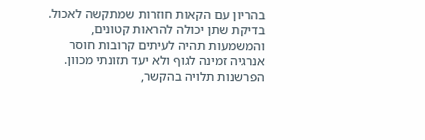בהריון עם הקאות חוזרות שמתקשה לאכול. בדיקת שתן יכולה להראות קטונים, והמשמעות תהיה לעיתים קרובות חוסר אנרגיה זמינה לגוף ולא יעד תזונתי מכוון. הפרשנות תלויה בהקשר,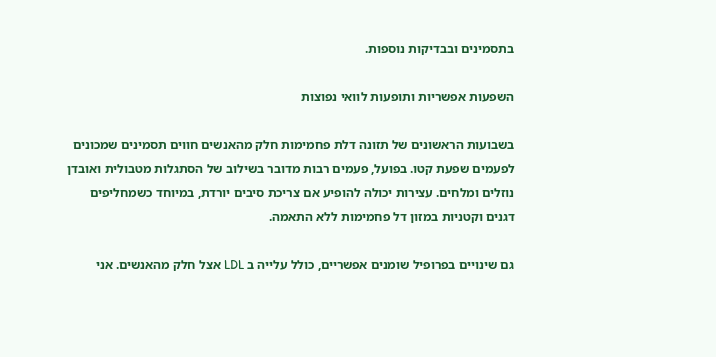בתסמינים ובבדיקות נוספות.

השפעות אפשריות ותופעות לוואי נפוצות

בשבועות הראשונים של תזונה דלת פחמימות חלק מהאנשים חווים תסמינים שמכונים לפעמים שפעת קטו. בפועל, פעמים רבות מדובר בשילוב של הסתגלות מטבולית ואובדן נוזלים ומלחים. עצירות יכולה להופיע אם צריכת סיבים יורדת, במיוחד כשמחליפים דגנים וקטניות במזון דל פחמימות ללא התאמה.

גם שינויים בפרופיל שומנים אפשריים, כולל עלייה ב LDL אצל חלק מהאנשים. אני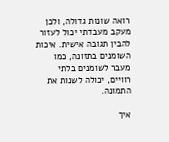רואה שונות גדולה, ולכן מעקב מעבדתי יכול לעזור להבין תגובה אישית. איכות השומנים בתזונה, כמו מעבר לשומנים בלתי רוויים, יכולה לשנות את התמונה.

איך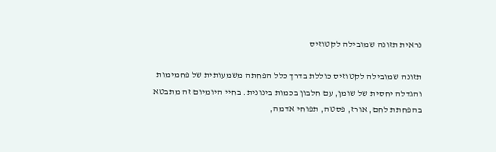נראית תזונה שמובילה לקטוזיס

תזונה שמובילה לקטוזיס כוללת בדרך כלל הפחתה משמעותית של פחמימות והגדלה יחסית של שומן, עם חלבון בכמות בינונית. בחיי היומיום זה מתבטא בהפחתת לחם, אורז, פסטה, תפוחי אדמה,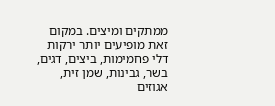ממתקים ומיצים. במקום זאת מופיעים יותר ירקות דלי פחמימות, ביצים, דגים, בשר, גבינות, שמן זית, אגוזים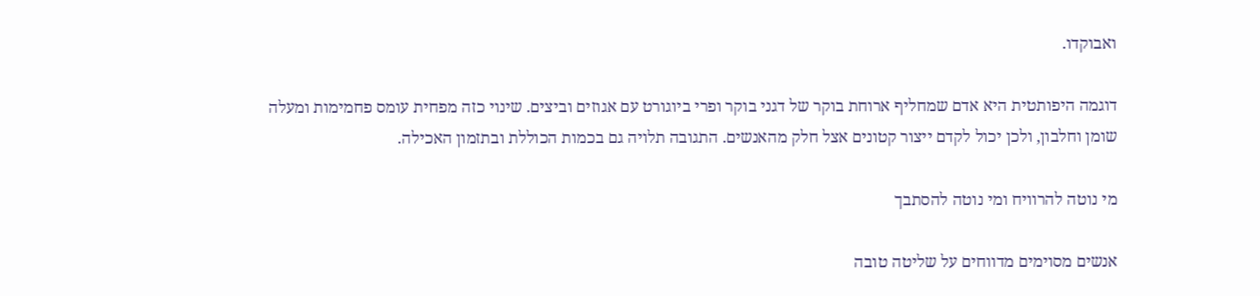ואבוקדו.

דוגמה היפותטית היא אדם שמחליף ארוחת בוקר של דגני בוקר ופרי ביוגורט עם אגוזים וביצים. שינוי כזה מפחית עומס פחמימות ומעלה שומן וחלבון, ולכן יכול לקדם ייצור קטונים אצל חלק מהאנשים. התגובה תלויה גם בכמות הכוללת ובתזמון האכילה.

מי נוטה להרוויח ומי נוטה להסתבך

אנשים מסוימים מדווחים על שליטה טובה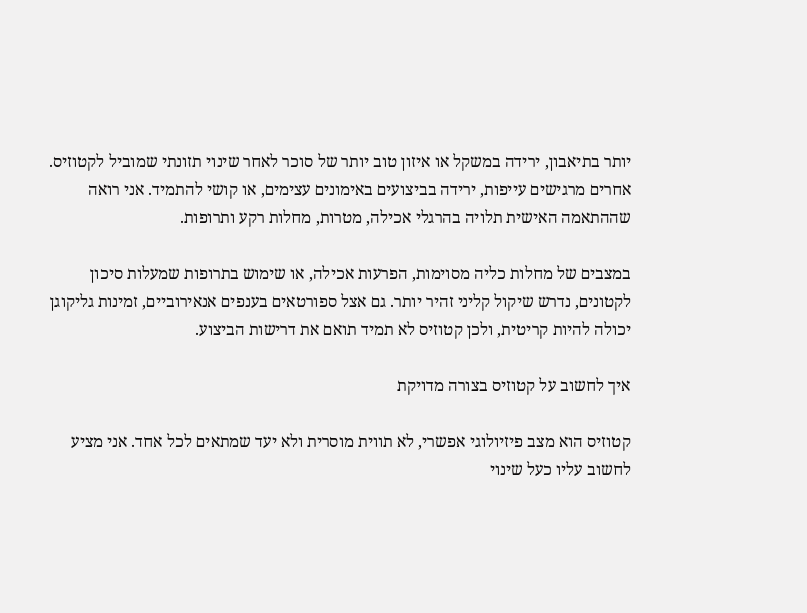יותר בתיאבון, ירידה במשקל או איזון טוב יותר של סוכר לאחר שינוי תזונתי שמוביל לקטוזיס. אחרים מרגישים עייפות, ירידה בביצועים באימונים עצימים, או קושי להתמיד. אני רואה שההתאמה האישית תלויה בהרגלי אכילה, מטרות, מחלות רקע ותרופות.

במצבים של מחלות כליה מסוימות, הפרעות אכילה, או שימוש בתרופות שמעלות סיכון לקטונים, נדרש שיקול קליני זהיר יותר. גם אצל ספורטאים בענפים אנאירוביים, זמינות גליקוגן יכולה להיות קריטית, ולכן קטוזיס לא תמיד תואם את דרישות הביצוע.

איך לחשוב על קטוזיס בצורה מדויקת

קטוזיס הוא מצב פיזיולוגי אפשרי, לא תווית מוסרית ולא יעד שמתאים לכל אחד. אני מציע לחשוב עליו כעל שינוי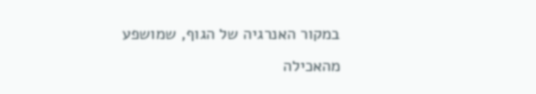במקור האנרגיה של הגוף, שמושפע מהאכילה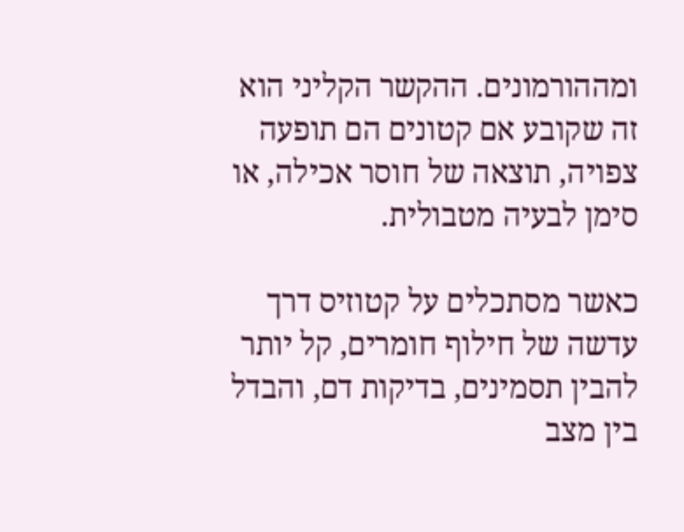ומההורמונים. ההקשר הקליני הוא זה שקובע אם קטונים הם תופעה צפויה, תוצאה של חוסר אכילה, או סימן לבעיה מטבולית.

כאשר מסתכלים על קטוזיס דרך עדשה של חילוף חומרים, קל יותר להבין תסמינים, בדיקות דם, והבדל בין מצב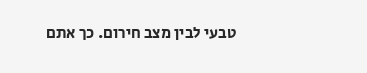טבעי לבין מצב חירום. כך אתם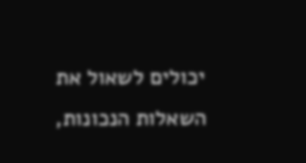יכולים לשאול את השאלות הנכונות,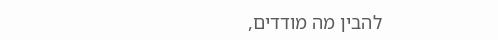להבין מה מודדים,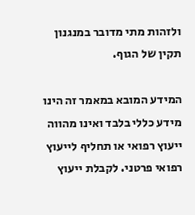ולזהות מתי מדובר במנגנון תקין של הגוף.

המידע המובא במאמר זה הינו מידע כללי בלבד ואינו מהווה ייעוץ רפואי או תחליף לייעוץ רפואי פרטני. לקבלת ייעוץ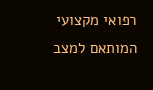רפואי מקצועי המותאם למצב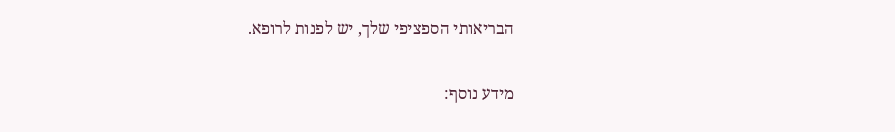הבריאותי הספציפי שלך, יש לפנות לרופא.

מידע נוסף: